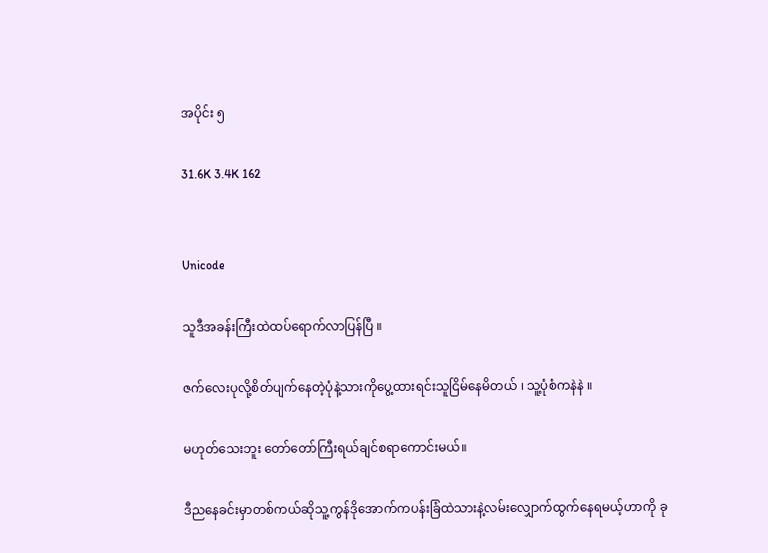အပိုင်း ၅

31.6K 3.4K 162


Unicode

သူဒီအခန်းကြီးထဲထပ်ရောက်လာပြန်ပြီ ။

ဇက်လေးပုလို့စိတ်ပျက်နေတဲ့ပုံနဲ့သားကိုပွေ့ထားရင်းသူငြိမ်နေမိတယ် ၊ သူ့ပုံစံကနဲနဲ ။

မဟုတ်သေးဘူး တော်တော်ကြီးရယ်ချင်စရာကောင်းမယ်။

ဒီညနေခင်းမှာတစ်ကယ်ဆိုသူ့ကွန်ဒိုအောက်ကပန်းခြံထဲသားနဲ့လမ်းလျှောက်ထွက်နေရမယ့်ဟာကို ခု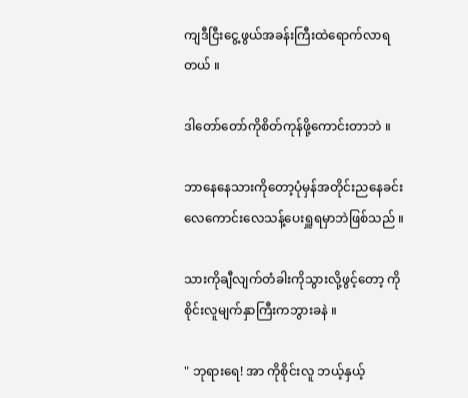ကျဒီငြီးငွေ့ဖွယ်အခန်းကြီးထဲရောက်လာရတယ် ။

ဒါတော်တော်ကိုစိတ်ကုန်ဖို့ကောင်းတာဘဲ ။

ဘာနေနေသားကိုတော့ပုံမှန်အတိုင်းညနေခင်းလေကောင်းလေသန့်ပေးရှူရမှာဘဲဖြစ်သည် ။

သားကိုချီလျက်တံခါးကိုသွားလို့ဖွင့်တော့ ကိုစိုင်းလူမျက်နှာကြီးကဘွားခနဲ ။

" ဘုရားရေ! အာ ကိုစိုင်းလူ ဘယ့်နှယ့်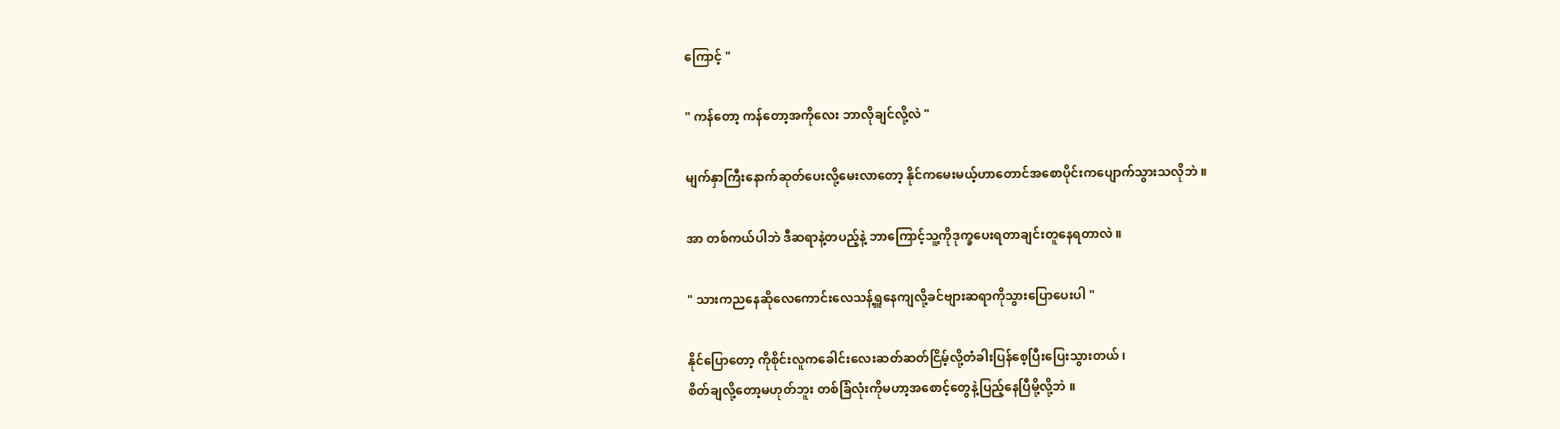ကြောင့် "

" ကန်တော့ ကန်တော့အကိုလေး ဘာလိုချင်လို့လဲ "

မျက်နှာကြီးနောက်ဆုတ်ပေးလို့မေးလာတော့ နိုင်ကမေးမယ့်ဟာတောင်အစောပိုင်းကပျောက်သွားသလိုဘဲ ။

အာ တစ်ကယ်ပါဘဲ ဒီဆရာနဲ့တပည့်နဲ့ ဘာကြောင့်သူ့ကိုဒုက္ခပေးရတာချင်းတူနေရတာလဲ ။

" သားကညနေဆိုလေကောင်းလေသန့်ရှူနေကျလို့ခင်ဗျားဆရာကိုသွားပြောပေးပါ "

နိုင်ပြောတော့ ကိုစိုင်းလူကခေါင်းလေးဆတ်ဆတ်ငြိမ့်လို့တံခါးပြန်စေ့ပြီးပြေးသွားတယ် ၊
စိတ်ချလို့တော့မဟုတ်ဘူး တစ်ခြံလုံးကိုမဟာ့အစောင့်တွေနဲ့ပြည့်နေပြီမို့လို့ဘဲ ။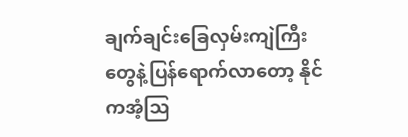ချက်ချင်းခြေလှမ်းကျဲကြီးတွေနဲ့ပြန်ရောက်လာတော့ နိုင်ကအံ့သြ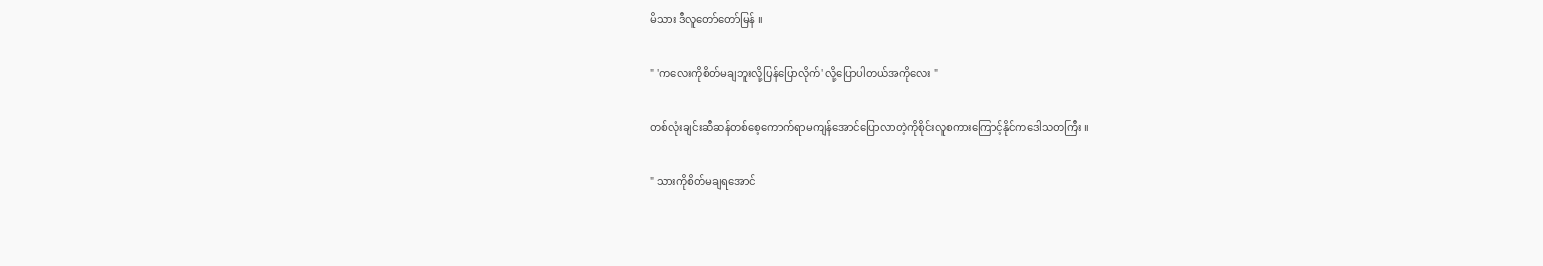မိသား ဒီလူတော်တော်မြန် ။

" 'ကလေးကိုစိတ်မချဘူးလို့ပြန်ပြောလိုက်' လို့ပြောပါတယ်အကိုလေး "

တစ်လုံးချင်းဆီဆန်တစ်စေ့ကောက်ရာမကျန်အောင်ပြောလာတဲ့ကိုစိုင်းလူစကားကြောင့်နိုင်ကဒေါသတကြီး ။

" သားကိုစိတ်မချရအောင်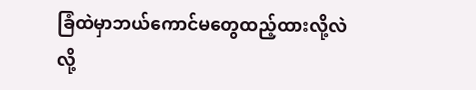ခြံထဲမှာဘယ်ကောင်မတွေထည့်ထားလို့လဲ လို့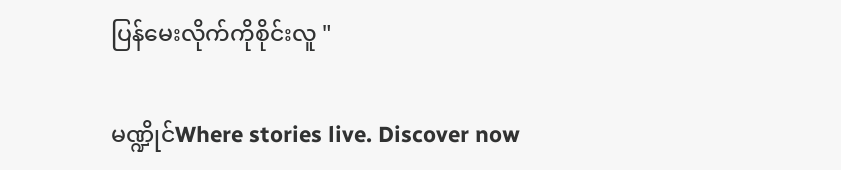ပြန်မေးလိုက်ကိုစိုင်းလူ "

မဏ္ဍိုင်Where stories live. Discover now